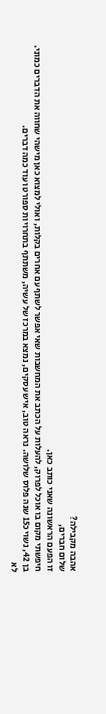אהבה מקבילה?
שלום חברים,
זו הפעם הראשונה שאני כותב כאן.
חיפשתי מקום בו אוכל לפרוק, להעלות על הכתב את המחשבות שאי אפשר לשתף עם אחרים בקלות, ואולי למצוא כאן מישהי שחווה את הדברים כמוני.
בן 42, נשוי כ15 שנה פלוס שלושה. נראה טוב, איש עסקים, נמצא במרכז של עשיה, משתתף בתחרויות ספורט ועוד כמה דברים.
לא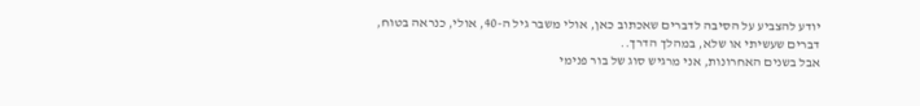יודע להצביע על הסיבה לדברים שאכתוב כאן, אולי משבר גיל ה-40, אולי, כנראה בטוח, דברים שעשיתי או שלא, במהלך הדרך..
אבל בשנים האחרונות, אני מרגיש סוג של בור פנימי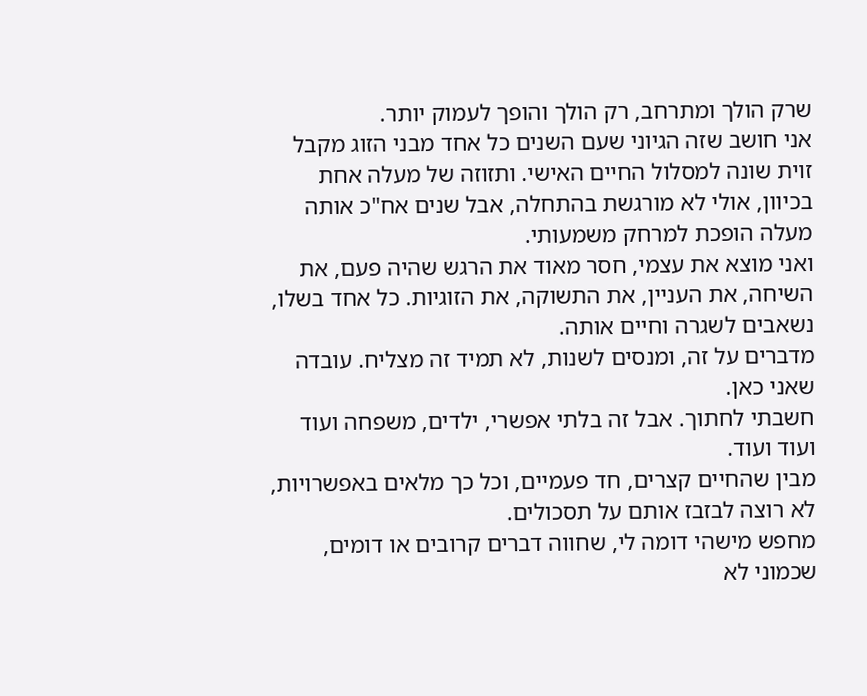שרק הולך ומתרחב, רק הולך והופך לעמוק יותר.
אני חושב שזה הגיוני שעם השנים כל אחד מבני הזוג מקבל זוית שונה למסלול החיים האישי. ותזוזה של מעלה אחת בכיוון, אולי לא מורגשת בהתחלה, אבל שנים אח"כ אותה מעלה הופכת למרחק משמעותי.
ואני מוצא את עצמי, חסר מאוד את הרגש שהיה פעם, את השיחה, את העניין, את התשוקה, את הזוגיות. כל אחד בשלו, נשאבים לשגרה וחיים אותה.
מדברים על זה, ומנסים לשנות, לא תמיד זה מצליח. עובדה שאני כאן.
חשבתי לחתוך. אבל זה בלתי אפשרי, ילדים, משפחה ועוד ועוד ועוד.
מבין שהחיים קצרים, חד פעמיים, וכל כך מלאים באפשרויות, לא רוצה לבזבז אותם על תסכולים.
מחפש מישהי דומה לי, שחווה דברים קרובים או דומים, שכמוני לא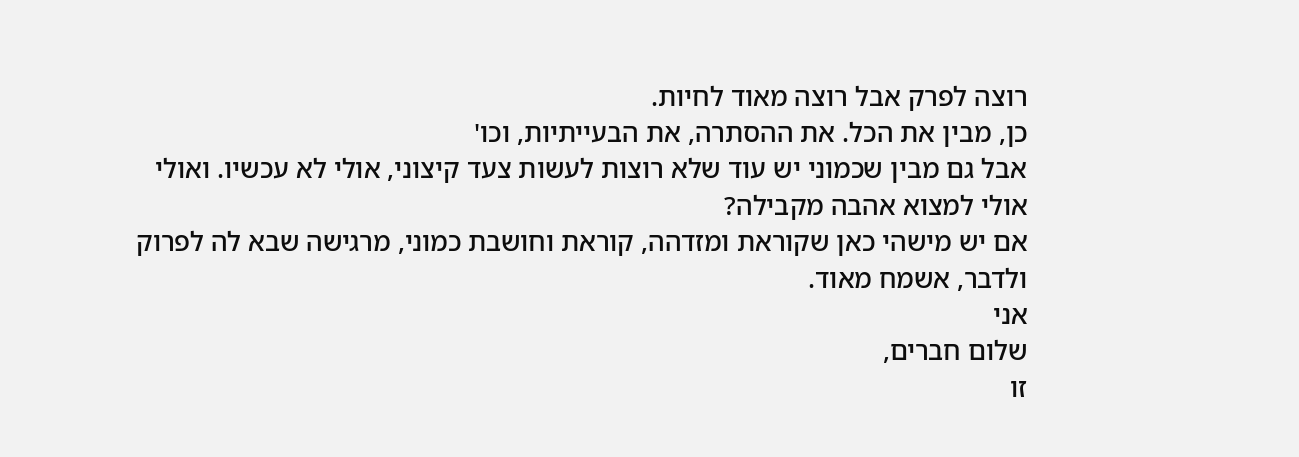רוצה לפרק אבל רוצה מאוד לחיות.
כן, מבין את הכל. את ההסתרה, את הבעייתיות, וכו'
אבל גם מבין שכמוני יש עוד שלא רוצות לעשות צעד קיצוני, אולי לא עכשיו. ואולי אולי למצוא אהבה מקבילה?
אם יש מישהי כאן שקוראת ומזדהה, קוראת וחושבת כמוני, מרגישה שבא לה לפרוק ולדבר, אשמח מאוד.
אני
שלום חברים,
זו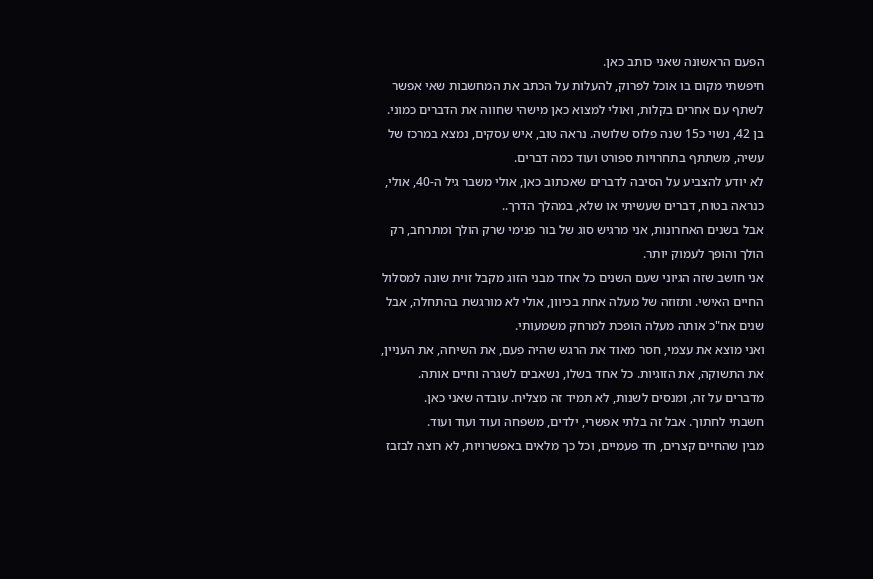הפעם הראשונה שאני כותב כאן.
חיפשתי מקום בו אוכל לפרוק, להעלות על הכתב את המחשבות שאי אפשר לשתף עם אחרים בקלות, ואולי למצוא כאן מישהי שחווה את הדברים כמוני.
בן 42, נשוי כ15 שנה פלוס שלושה. נראה טוב, איש עסקים, נמצא במרכז של עשיה, משתתף בתחרויות ספורט ועוד כמה דברים.
לא יודע להצביע על הסיבה לדברים שאכתוב כאן, אולי משבר גיל ה-40, אולי, כנראה בטוח, דברים שעשיתי או שלא, במהלך הדרך..
אבל בשנים האחרונות, אני מרגיש סוג של בור פנימי שרק הולך ומתרחב, רק הולך והופך לעמוק יותר.
אני חושב שזה הגיוני שעם השנים כל אחד מבני הזוג מקבל זוית שונה למסלול החיים האישי. ותזוזה של מעלה אחת בכיוון, אולי לא מורגשת בהתחלה, אבל שנים אח"כ אותה מעלה הופכת למרחק משמעותי.
ואני מוצא את עצמי, חסר מאוד את הרגש שהיה פעם, את השיחה, את העניין, את התשוקה, את הזוגיות. כל אחד בשלו, נשאבים לשגרה וחיים אותה.
מדברים על זה, ומנסים לשנות, לא תמיד זה מצליח. עובדה שאני כאן.
חשבתי לחתוך. אבל זה בלתי אפשרי, ילדים, משפחה ועוד ועוד ועוד.
מבין שהחיים קצרים, חד פעמיים, וכל כך מלאים באפשרויות, לא רוצה לבזבז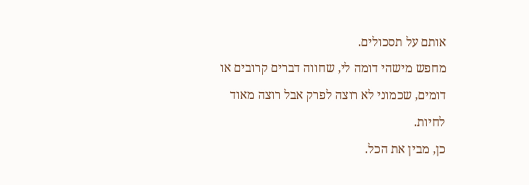אותם על תסכולים.
מחפש מישהי דומה לי, שחווה דברים קרובים או דומים, שכמוני לא רוצה לפרק אבל רוצה מאוד לחיות.
כן, מבין את הכל.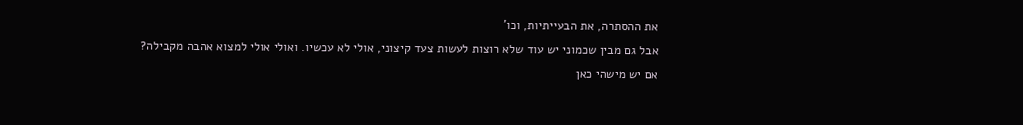את ההסתרה, את הבעייתיות, וכו'
אבל גם מבין שכמוני יש עוד שלא רוצות לעשות צעד קיצוני, אולי לא עכשיו. ואולי אולי למצוא אהבה מקבילה?
אם יש מישהי כאן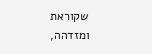שקוראת ומזדהה,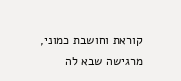קוראת וחושבת כמוני, מרגישה שבא לה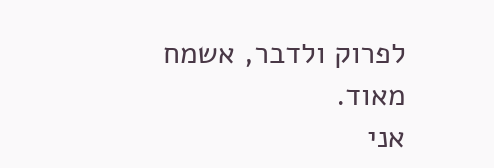לפרוק ולדבר, אשמח מאוד.
אני